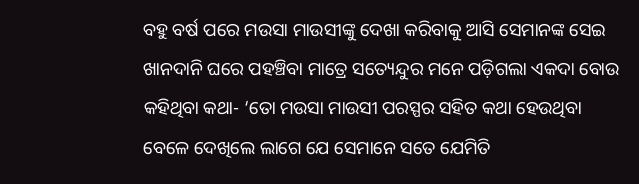ବହୁ ବର୍ଷ ପରେ ମଉସା ମାଉସୀଙ୍କୁ ଦେଖା କରିବାକୁ ଆସି ସେମାନଙ୍କ ସେଇ ଖାନଦାନି ଘରେ ପହଞ୍ଚିବା ମାତ୍ରେ ସତ୍ୟେନ୍ଦୁର ମନେ ପଡ଼ିଗଲା ଏକଦା ବୋଉ କହିଥିବା କଥା- ‘ତୋ ମଉସା ମାଉସୀ ପରସ୍ପର ସହିତ କଥା ହେଉଥିବା ବେଳେ ଦେଖିଲେ ଲାଗେ ଯେ ସେମାନେ ସତେ ଯେମିତି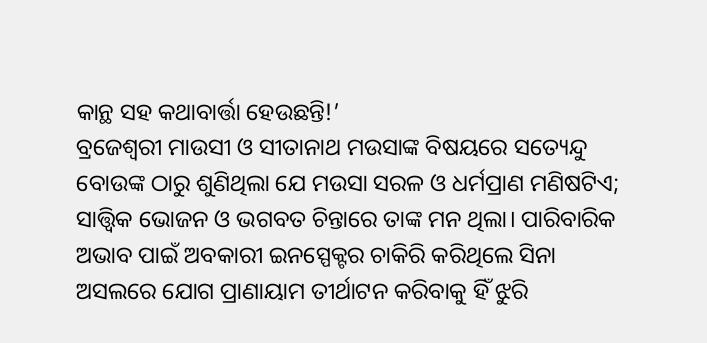କାନ୍ଥ ସହ କଥାବାର୍ତ୍ତା ହେଉଛନ୍ତି!’
ବ୍ରଜେଶ୍ୱରୀ ମାଉସୀ ଓ ସୀତାନାଥ ମଉସାଙ୍କ ବିଷୟରେ ସତ୍ୟେନ୍ଦୁ ବୋଉଙ୍କ ଠାରୁ ଶୁଣିଥିଲା ଯେ ମଉସା ସରଳ ଓ ଧର୍ମପ୍ରାଣ ମଣିଷଟିଏ; ସାତ୍ତ୍ବିକ ଭୋଜନ ଓ ଭଗବତ ଚିନ୍ତାରେ ତାଙ୍କ ମନ ଥିଲା। ପାରିବାରିକ ଅଭାବ ପାଇଁ ଅବକାରୀ ଇନସ୍ପେକ୍ଟର ଚାକିରି କରିଥିଲେ ସିନା ଅସଲରେ ଯୋଗ ପ୍ରାଣାୟାମ ତୀର୍ଥାଟନ କରିବାକୁ ହିଁ ଝୁରି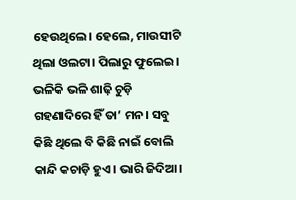ହେଉଥିଲେ। ହେଲେ, ମାଉସୀଟି ଥିଲା ଓଲଟା। ପିଲାରୁ ଫୁଲେଇ। ଭଳିକି ଭଳି ଶାଢ଼ି ଚୁଡ଼ି ଗହଣାଦିରେ ହିଁ ତା’ ମନ। ସବୁ କିଛି ଥିଲେ ବି କିଛି ନାଇଁ ବୋଲି କାନ୍ଦି କଚାଡ଼ି ହୁଏ। ଭାରି ଜିଦିଆ।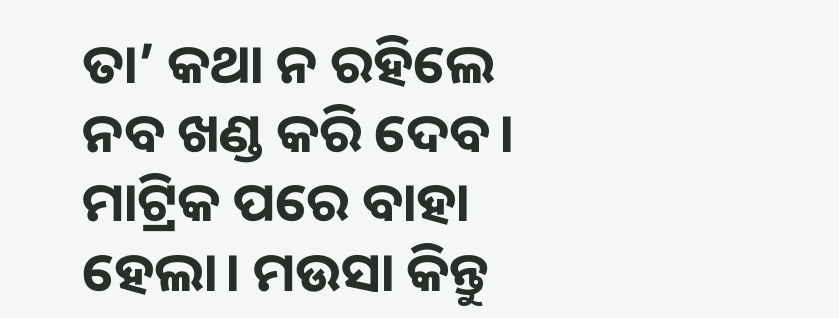ତା’ କଥା ନ ରହିଲେ ନବ ଖଣ୍ଡ କରି ଦେବ। ମାଟ୍ରିକ ପରେ ବାହା ହେଲା। ମଉସା କିନ୍ତୁ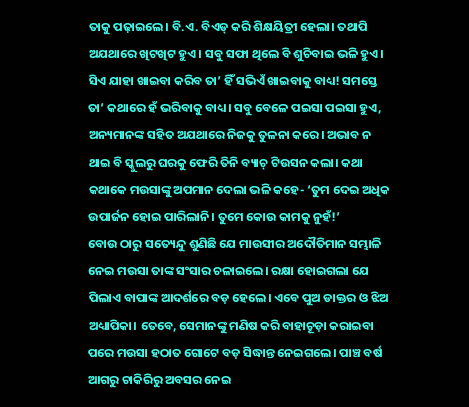ତାକୁ ପଢ଼ାଇଲେ। ବି.ଏ. ବିଏଡ୍ କରି ଶିକ୍ଷୟିତ୍ରୀ ହେଲା। ତଥାପି ଅଯଥାରେ ଖିଟଖିଟ ହୁଏ। ସବୁ ସଫା ଥିଲେ ବି ଶୁଚିବାଇ ଭଳି ହୁଏ। ସିଏ ଯାହା ଖାଇବା କରିବ ତା’ ହିଁ ସଭିଏଁ ଖାଇବାକୁ ବାଧ୍ୟ! ସମସ୍ତେ ତା’ କଥାରେ ହଁ ଭରିବାକୁ ବାଧ୍ୟ। ସବୁ ବେଳେ ପଇସା ପଇସା ହୁଏ, ଅନ୍ୟମାନଙ୍କ ସହିତ ଅଯଥାରେ ନିଜକୁ ତୁଳନା କରେ। ଅଭାବ ନ ଥାଇ ବି ସ୍କୁଲରୁ ଘରକୁ ଫେରି ତିନି ବ୍ୟାଚ୍ ଟିଉସନ କଲା। କଥା କଥାକେ ମଉସାଙ୍କୁ ଅପମାନ ଦେଲା ଭଳି କହେ- ‘ତୁମ ଦେଇ ଅଧିକ ଉପାର୍ଜନ ହୋଇ ପାରିଲାନି। ତୁମେ କୋଉ କାମକୁ ନୁହଁ!’
ବୋଉ ଠାରୁ ସତ୍ୟେନ୍ଦୁ ଶୁଣିଛି ଯେ ମାଉସୀର ଅଦୌତିମାନ ସମ୍ଭାଳି ନେଇ ମଉସା ତାଙ୍କ ସଂସାର ଚଳାଇଲେ। ରକ୍ଷା ହୋଇଗଲା ଯେ ପିଲାଏ ବାପାଙ୍କ ଆଦର୍ଶରେ ବଡ଼ ହେଲେ। ଏବେ ପୁଅ ଡାକ୍ତର ଓ ଝିଅ ଅଧ୍ୟାପିକା। ତେବେ, ସେମାନଙ୍କୁ ମଣିଷ କରି ବାହାଚୂଡ଼ା କରାଇବା ପରେ ମଉସା ହଠାତ ଗୋଟେ ବଡ଼ ସିଦ୍ଧାନ୍ତ ନେଇଗଲେ। ପାଞ୍ଚ ବର୍ଷ ଆଗରୁ ଚାକିରିରୁ ଅବସର ନେଇ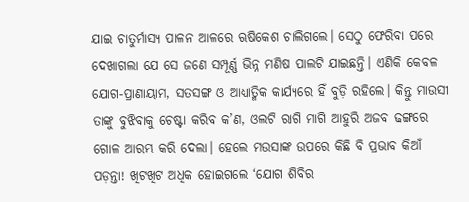ଯାଇ ଚାତୁର୍ମାସ୍ୟ ପାଳନ ଆଳରେ ଋଷିକେଶ ଚାଲିଗଲେ। ସେଠୁ ଫେରିବା ପରେ ଦେଖାଗଲା ଯେ ସେ ଜଣେ ସମ୍ପୂର୍ଣ୍ଣ ଭିନ୍ନ ମଣିଷ ପାଲଟି ଯାଇଛନ୍ତି। ଏଣିକି କେବଳ ଯୋଗ-ପ୍ରାଣାୟାମ, ସତସଙ୍ଗ ଓ ଆଧ୍ୟାତ୍ମିକ କାର୍ଯ୍ୟରେ ହିଁ ବୁଡ଼ି ରହିଲେ। କିନ୍ତୁ ମାଉସୀ ତାଙ୍କୁ ବୁଝିବାକୁ ଚେଷ୍ଟା କରିବ କ’ଣ, ଓଲଟି ରାଗି ମାଗି ଆହୁରି ଅଜବ ଢଙ୍ଗରେ ଗୋଳ ଆରମ୍ଭ କରି ଦେଲା। ହେଲେ ମଉସାଙ୍କ ଉପରେ କିଛି ବି ପ୍ରଭାବ କିଆଁ ପଡ଼ନ୍ତା! ଖିଟଖିଟ ଅଧିକ ହୋଇଗଲେ ‘ଯୋଗ ଶିବିର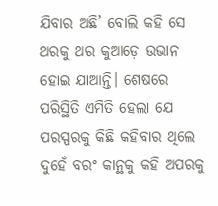ଯିବାର ଅଛି’ ବୋଲି କହି ସେ ଥରକୁ ଥର କୁଆଡ଼େ ଉଭାନ ହୋଇ ଯାଆନ୍ତି। ଶେଷରେ ପରିସ୍ଥିତି ଏମିତି ହେଲା ଯେ ପରସ୍ପରକୁ କିଛି କହିବାର ଥିଲେ ଦୁହେଁ ବରଂ କାନ୍ଥକୁ କହି ଅପରକୁ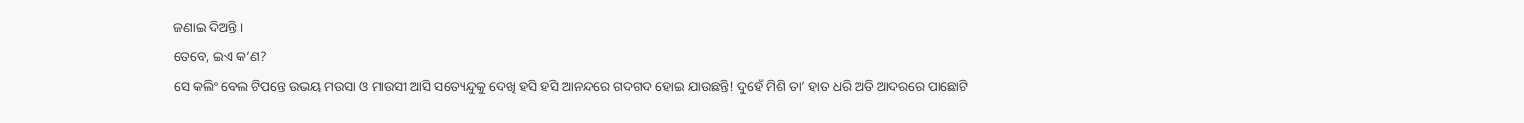ଜଣାଇ ଦିଅନ୍ତି।
ତେବେ, ଇଏ କ’ଣ?
ସେ କଲିଂ ବେଲ ଟିପନ୍ତେ ଉଭୟ ମଉସା ଓ ମାଉସୀ ଆସି ସତ୍ୟେନ୍ଦୁକୁ ଦେଖି ହସି ହସି ଆନନ୍ଦରେ ଗଦଗଦ ହୋଇ ଯାଉଛନ୍ତି! ଦୁହେଁ ମିଶି ତା’ ହାତ ଧରି ଅତି ଆଦରରେ ପାଛୋଟି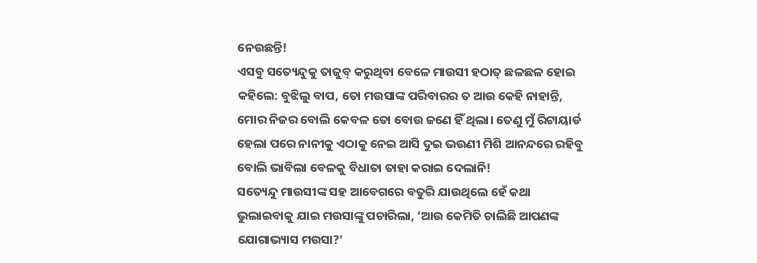ନେଉଛନ୍ତି!
ଏସବୁ ସତ୍ୟେନ୍ଦୁକୁ ତାଜୁବ୍ କରୁଥିବା ବେଳେ ମାଉସୀ ହଠାତ୍ ଛଳଛଳ ହୋଇ କହିଲେ: ବୁଝିଲୁ ବାପ, ତୋ ମଉସାଙ୍କ ପରିବାରର ତ ଆଉ କେହି ନାହାନ୍ତି, ମୋର ନିଜର ବୋଲି କେବଳ ତୋ ବୋଉ ଜଣେ ହିଁ ଥିଲା। ତେଣୁ ମୁଁ ରିଟାୟାର୍ଡ ହେଲା ପରେ ନାନୀକୁ ଏଠାକୁ ନେଇ ଆସି ଦୁଇ ଭଉଣୀ ମିଶି ଆନନ୍ଦରେ ରହିବୁ ବୋଲି ଭାବିଲା ବେଳକୁ ବିଧାତା ତାହା କରାଇ ଦେଲାନି!
ସତ୍ୟେନ୍ଦୁ ମାଉସୀଙ୍କ ସହ ଆବେଗରେ ବତୁରି ଯାଉଥିଲେ ହେଁ କଥା ଭୁଲାଇବାକୁ ଯାଇ ମଉସାଙ୍କୁ ପଚାରିଲା, ‘ଆଉ କେମିତି ଚାଲିଛି ଆପଣଙ୍କ ଯୋଗାଭ୍ୟାସ ମଉସା?’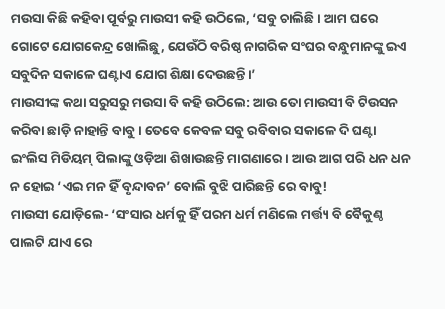ମଉସା କିଛି କହିବା ପୂର୍ବରୁ ମାଉସୀ କହି ଉଠିଲେ, ‘ସବୁ ଚାଲିଛି। ଆମ ଘରେ ଗୋଟେ ଯୋଗକେନ୍ଦ୍ର ଖୋଲିଛୁ, ଯେଉଁଠି ବରିଷ୍ଠ ନାଗରିକ ସଂଘର ବନ୍ଧୁମାନଙ୍କୁ ଇଏ ସବୁଦିନ ସକାଳେ ଘଣ୍ଟାଏ ଯୋଗ ଶିକ୍ଷା ଦେଉଛନ୍ତି।’
ମାଉସୀଙ୍କ କଥା ସରୁସରୁ ମଉସା ବି କହି ଉଠିଲେ: ଆଉ ତୋ ମାଉସୀ ବି ଟିଉସନ କରିବା ଛାଡ଼ି ନାହାନ୍ତି ବାବୁ। ତେବେ କେବଳ ସବୁ ରବିବାର ସକାଳେ ଦି ଘଣ୍ଟା ଇଂଲିସ ମିଡିୟମ୍ ପିଲାଙ୍କୁ ଓଡ଼ିଆ ଶିଖାଉଛନ୍ତି ମାଗଣାରେ। ଆଉ ଆଗ ପରି ଧନ ଧନ ନ ହୋଇ ‘ଏଇ ମନ ହିଁ ବୃନ୍ଦାବନ’ ବୋଲି ବୁଝି ପାରିଛନ୍ତି ରେ ବାବୁ!
ମାଉସୀ ଯୋଡ଼ିଲେ- ‘ସଂସାର ଧର୍ମକୁ ହିଁ ପରମ ଧର୍ମ ମଣିଲେ ମର୍ତ୍ତ୍ୟ ବି ବୈକୁଣ୍ଠ ପାଲଟି ଯାଏ ରେ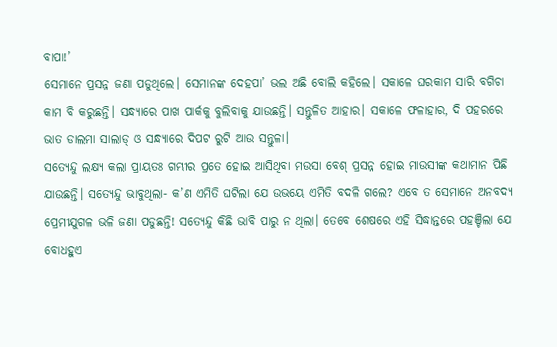ବାପା!’
ସେମାନେ ପ୍ରସନ୍ନ ଜଣା ପଡୁଥିଲେ। ସେମାନଙ୍କ ଦେହପା’ ଭଲ ଅଛି ବୋଲି କହିଲେ। ସକାଳେ ଘରକାମ ସାରି ବଗିଚା କାମ ବି କରୁଛନ୍ତି। ସନ୍ଧ୍ୟାରେ ପାଖ ପାର୍କକୁ ବୁଲିବାକୁ ଯାଉଛନ୍ତି। ସନ୍ତୁଳିତ ଆହାର। ସକାଳେ ଫଳାହାର, ଦି ପହରରେ ଭାତ ଡାଲମା ସାଲାଡ୍ ଓ ସନ୍ଧ୍ୟାରେ ଦିପଟ ରୁଟି ଆଉ ସନ୍ତୁଳା।
ସତ୍ୟେନ୍ଦୁ ଲକ୍ଷ୍ୟ କଲା ପ୍ରାୟତଃ ଗମ୍ଭୀର ପ୍ରତେ ହୋଇ ଆସିଥିବା ମଉସା ବେଶ୍ ପ୍ରସନ୍ନ ହୋଇ ମାଉସୀଙ୍କ କଥାମାନ ପିଛି ଯାଉଛନ୍ତି। ସତ୍ୟେନ୍ଦୁ ଭାବୁଥିଲା- କ’ଣ ଏମିତି ଘଟିଲା ଯେ ଉଭୟେ ଏମିତି ବଦଳି ଗଲେ? ଏବେ ତ ସେମାନେ ଅନବଦ୍ୟ ପ୍ରେମୀଯୁଗଳ ଭଳି ଜଣା ପଡୁଛନ୍ତି! ସତ୍ୟେନ୍ଦୁ କିଛି ଭାବି ପାରୁ ନ ଥିଲା। ତେବେ ଶେଷରେ ଏହି ସିଦ୍ଧାନ୍ତରେ ପହଞ୍ଚିଲା ଯେ ବୋଧହୁଏ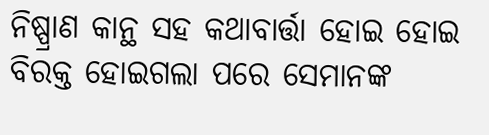ନିଷ୍ପ୍ରାଣ କାନ୍ଥ ସହ କଥାବାର୍ତ୍ତା ହୋଇ ହୋଇ ବିରକ୍ତ ହୋଇଗଲା ପରେ ସେମାନଙ୍କ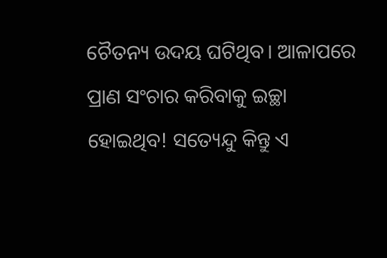ଚୈତନ୍ୟ ଉଦୟ ଘଟିଥିବ। ଆଳାପରେ ପ୍ରାଣ ସଂଚାର କରିବାକୁ ଇଚ୍ଛା ହୋଇଥିବ! ସତ୍ୟେନ୍ଦୁ କିନ୍ତୁ ଏ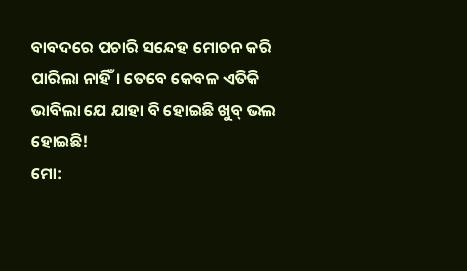ବାବଦରେ ପଚାରି ସନ୍ଦେହ ମୋଚନ କରି ପାରିଲା ନାହିଁ। ତେବେ କେବଳ ଏତିକି ଭାବିଲା ଯେ ଯାହା ବି ହୋଇଛି ଖୁବ୍ ଭଲ ହୋଇଛି!
ମୋ: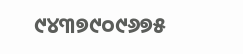୯୪୩୭୯୦୯୬୭୫